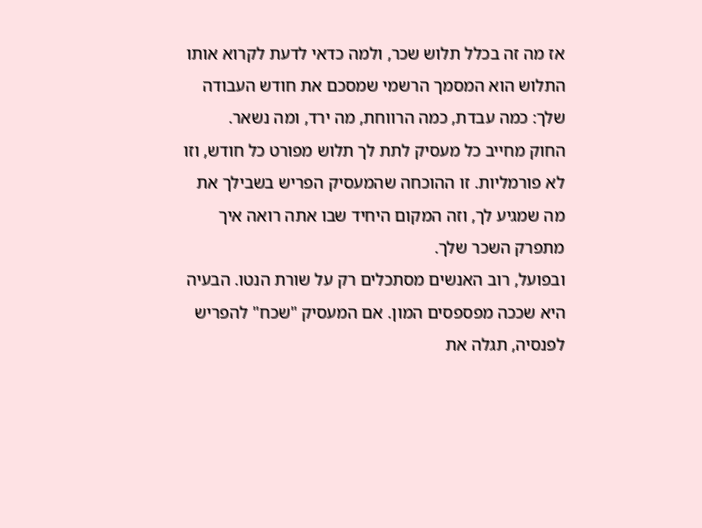אז מה זה בכלל תלוש שכר, ולמה כדאי לדעת לקרוא אותו
התלוש הוא המסמך הרשמי שמסכם את חודש העבודה שלך: כמה עבדת, כמה הרווחת, מה ירד, ומה נשאר.
החוק מחייב כל מעסיק לתת לך תלוש מפורט כל חודש, וזו לא פורמליות. זו ההוכחה שהמעסיק הפריש בשבילך את מה שמגיע לך, וזה המקום היחיד שבו אתה רואה איך מתפרק השכר שלך.
ובפועל, רוב האנשים מסתכלים רק על שורת הנטו. הבעיה היא שככה מפספסים המון. אם המעסיק "שכח" להפריש לפנסיה, תגלה את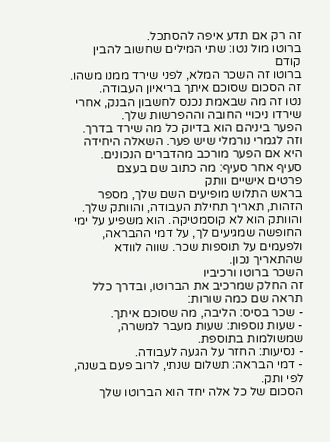זה רק אם תדע איפה להסתכל.
ברוטו מול נטו: שתי המילים שחשוב להבין קודם
ברוטו זה השכר המלא, לפני שירד ממנו משהו. זה הסכום שסוכם איתך בריאיון העבודה.
נטו זה מה שבאמת נכנס לחשבון הבנק, אחרי שירדו ניכויי החובה וההפרשות שלך.
הפער ביניהם הוא בדיוק כל מה שירד בדרך. וזה לגמרי נורמלי שיש פער. השאלה היחידה היא אם הפער מורכב מהדברים הנכונים.
סעיף אחר סעיף: מה כתוב שם בעצם
פרטים אישיים וותק
בראש התלוש מופיעים השם שלך, מספר הזהות, תאריך תחילת העבודה, והוותק שלך.
והוותק הוא לא קוסמטיקה. הוא משפיע על ימי החופשה שמגיעים לך, על דמי ההבראה, ולפעמים על תוספות שכר. שווה לוודא שהתאריך נכון.
השכר ברוטו ורכיביו
זה החלק שמרכיב את הברוטו, ובדרך כלל תראה שם כמה שורות:
- שכר בסיס: הליבה, מה שסוכם איתך.
- שעות נוספות: שעות מעבר למשרה, שמשולמות בתוספת.
- נסיעות: החזר על הגעה לעבודה.
- דמי הבראה: תשלום שנתי, לרוב פעם בשנה, לפי ותק.
הסכום של כל אלה יחד הוא הברוטו שלך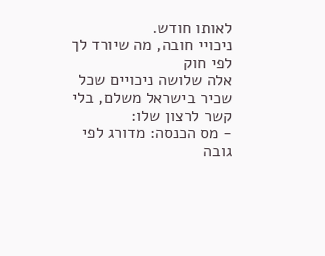לאותו חודש.
ניכויי חובה, מה שיורד לך לפי חוק
אלה שלושה ניכויים שכל שכיר בישראל משלם, בלי קשר לרצון שלו:
- מס הכנסה: מדורג לפי גובה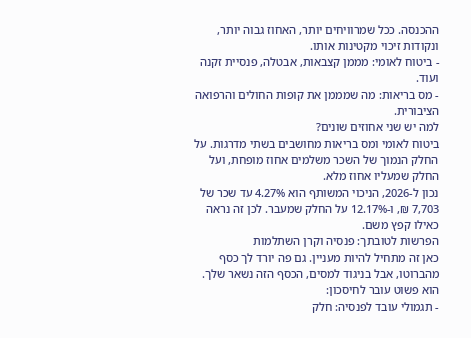ההכנסה. ככל שמרוויחים יותר, האחוז גבוה יותר, ונקודות זיכוי מקטינות אותו.
- ביטוח לאומי: מממן קצבאות, אבטלה, פנסיית זקנה ועוד.
- מס בריאות: מה שמממן את קופות החולים והרפואה הציבורית.
למה יש שני אחוזים שונים?
ביטוח לאומי ומס בריאות מחושבים בשתי מדרגות. על החלק הנמוך של השכר משלמים אחוז מופחת, ועל החלק שמעליו אחוז מלא.
נכון ל-2026, הניכוי המשותף הוא 4.27% עד שכר של 7,703 ₪, ו-12.17% על החלק שמעבר. לכן זה נראה כאילו קפץ משם.
הפרשות לטובתך: פנסיה וקרן השתלמות
כאן זה מתחיל להיות מעניין. גם פה יורד לך כסף מהברוטו, אבל בניגוד למסים, הכסף הזה נשאר שלך. הוא פשוט עובר לחיסכון:
- תגמולי עובד לפנסיה: חלק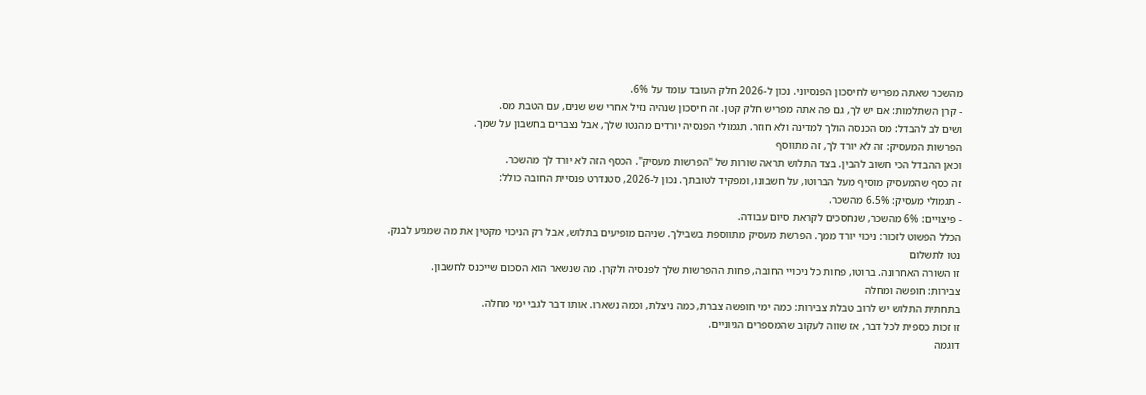מהשכר שאתה מפריש לחיסכון הפנסיוני. נכון ל-2026 חלק העובד עומד על 6%.
- קרן השתלמות: אם יש לך, גם פה אתה מפריש חלק קטן. זה חיסכון שנהיה נזיל אחרי שש שנים, עם הטבת מס.
ושים לב להבדל: מס הכנסה הולך למדינה ולא חוזר. תגמולי הפנסיה יורדים מהנטו שלך, אבל נצברים בחשבון על שמך.
הפרשות המעסיק: זה לא יורד לך, זה מתווסף
וכאן ההבדל הכי חשוב להבין. בצד התלוש תראה שורות של "הפרשות מעסיק". הכסף הזה לא יורד לך מהשכר.
זה כסף שהמעסיק מוסיף מעל הברוטו, על חשבונו, ומפקיד לטובתך. נכון ל-2026, סטנדרט פנסיית החובה כולל:
- תגמולי מעסיק: 6.5% מהשכר.
- פיצויים: 6% מהשכר, שנחסכים לקראת סיום עבודה.
הכלל הפשוט לזכור: ניכוי יורד ממך. הפרשת מעסיק מתווספת בשבילך. שניהם מופיעים בתלוש, אבל רק הניכוי מקטין את מה שמגיע לבנק.
נטו לתשלום
זו השורה האחרונה. ברוטו, פחות כל ניכויי החובה, פחות ההפרשות שלך לפנסיה ולקרן. מה שנשאר הוא הסכום שייכנס לחשבון.
צבירות: חופשה ומחלה
בתחתית התלוש יש לרוב טבלת צבירות: כמה ימי חופשה צברת, כמה ניצלת, וכמה נשארו. אותו דבר לגבי ימי מחלה.
זו זכות כספית לכל דבר, אז שווה לעקוב שהמספרים הגיוניים.
דוגמה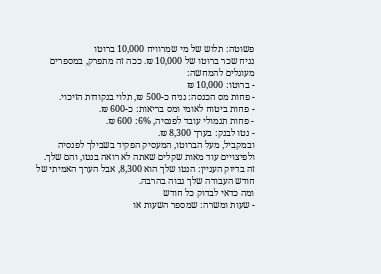פשוטה: תלוש של מי שמרוויח 10,000 ברוטו
נניח שכר ברוטו של 10,000 ₪. ככה זה מתפרק, במספרים מעוגלים להמחשה:
- ברוטו: 10,000 ₪
- פחות מס הכנסה: נניח כ-500 ₪, תלוי בנקודות הזיכוי.
- פחות ביטוח לאומי ומס בריאות: כ-600 ₪.
- פחות תגמולי עובד לפנסיה, 6%: 600 ₪.
- נטו לבנק: בערך 8,300 ₪.
ובמקביל, מעל הברוטו, המעסיק הפקיד בשבילך לפנסיה ולפיצויים עוד מאות שקלים שאתה לא רואה בנטו, והם שלך.
זה בדיוק העניין: הנטו שלך הוא 8,300, אבל הערך האמיתי של חודש העבודה שלך גבוה בהרבה.
ומה כדאי לבדוק כל חודש
- שעות ומשרה: שמספר השעות או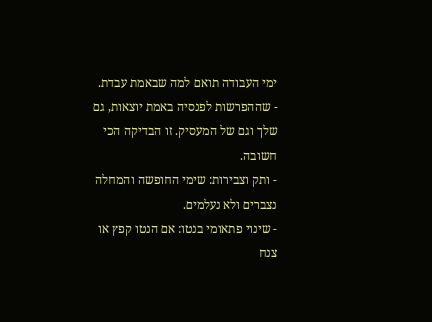ימי העבודה תואם למה שבאמת עבדת.
- שההפרשות לפנסיה באמת יוצאות, גם שלך וגם של המעסיק. זו הבדיקה הכי חשובה.
- ותק וצבירות: שימי החופשה והמחלה נצברים ולא נעלמים.
- שינוי פתאומי בנטו: אם הנטו קפץ או צנח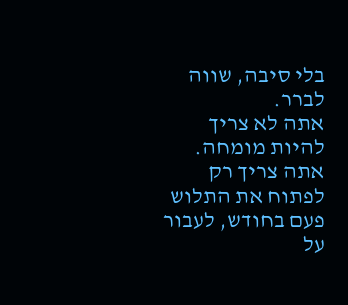בלי סיבה, שווה לברר.
אתה לא צריך להיות מומחה. אתה צריך רק לפתוח את התלוש פעם בחודש, לעבור על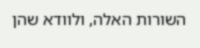השורות האלה, ולוודא שהן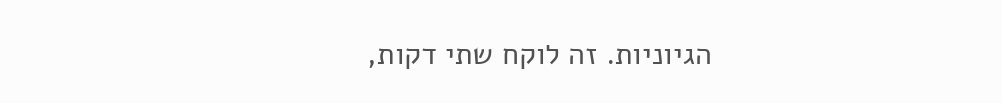הגיוניות. זה לוקח שתי דקות,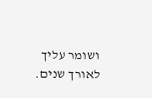ושומר עליך לאורך שנים.